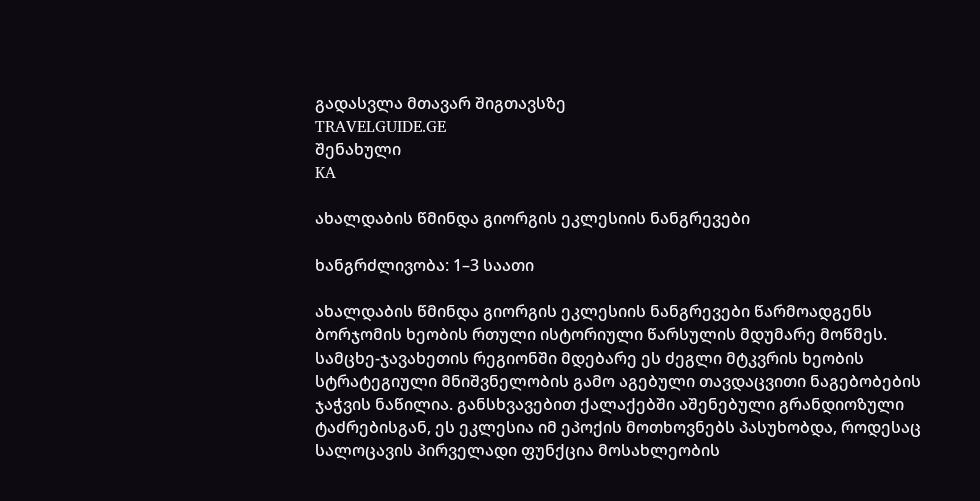გადასვლა მთავარ შიგთავსზე
TRAVELGUIDE.GE
შენახული
KA

ახალდაბის წმინდა გიორგის ეკლესიის ნანგრევები

ხანგრძლივობა: 1–3 საათი

ახალდაბის წმინდა გიორგის ეკლესიის ნანგრევები წარმოადგენს ბორჯომის ხეობის რთული ისტორიული წარსულის მდუმარე მოწმეს. სამცხე-ჯავახეთის რეგიონში მდებარე ეს ძეგლი მტკვრის ხეობის სტრატეგიული მნიშვნელობის გამო აგებული თავდაცვითი ნაგებობების ჯაჭვის ნაწილია. განსხვავებით ქალაქებში აშენებული გრანდიოზული ტაძრებისგან, ეს ეკლესია იმ ეპოქის მოთხოვნებს პასუხობდა, როდესაც სალოცავის პირველადი ფუნქცია მოსახლეობის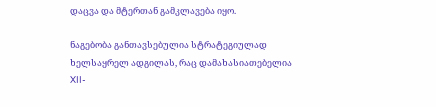დაცვა და მტერთან გამკლავება იყო.

ნაგებობა განთავსებულია სტრატეგიულად ხელსაყრელ ადგილას, რაც დამახასიათებელია XII-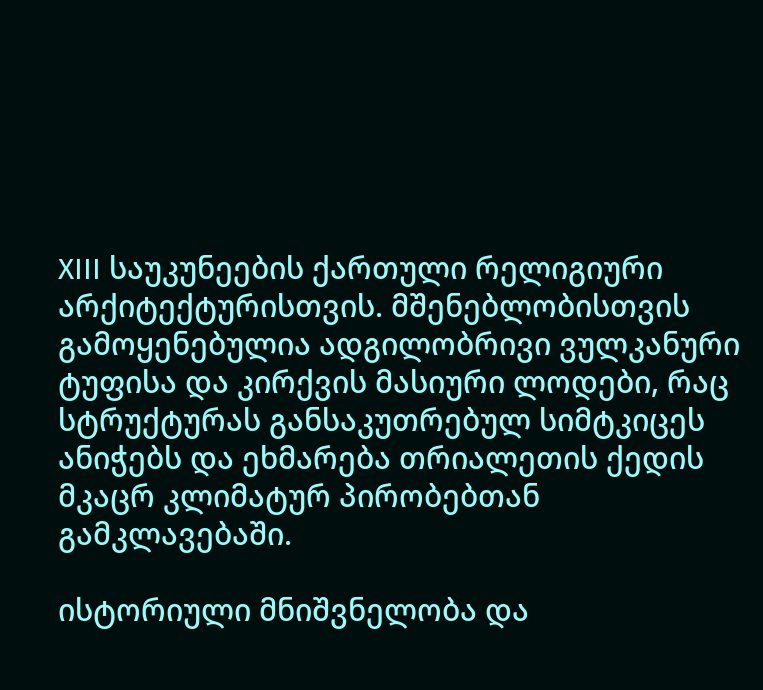XIII საუკუნეების ქართული რელიგიური არქიტექტურისთვის. მშენებლობისთვის გამოყენებულია ადგილობრივი ვულკანური ტუფისა და კირქვის მასიური ლოდები, რაც სტრუქტურას განსაკუთრებულ სიმტკიცეს ანიჭებს და ეხმარება თრიალეთის ქედის მკაცრ კლიმატურ პირობებთან გამკლავებაში.

ისტორიული მნიშვნელობა და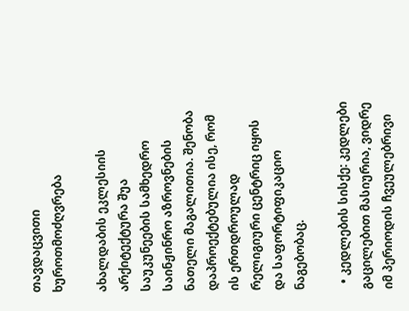თავდაცვითი ხუროთმოძღვრება

ახალდაბის ეკლესიის არქიტექტურა შუა საუკუნეების სამხედრო საინჟინრო აზროვნების ნათელი მაგალითია. შენობა დაპროექტებულია ისე, რომ ის ერთდროულად რელიგიური ცენტრიც იყოს და საფორტიფიკაციო ნაგებობაც.

  • კედლების სისქე: კედლები გაცილებით მასიურია, ვიდრე იმ პერიოდის ჩვეულებრივი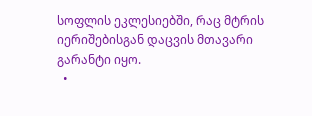სოფლის ეკლესიებში, რაც მტრის იერიშებისგან დაცვის მთავარი გარანტი იყო.
  •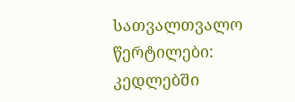სათვალთვალო წერტილები: კედლებში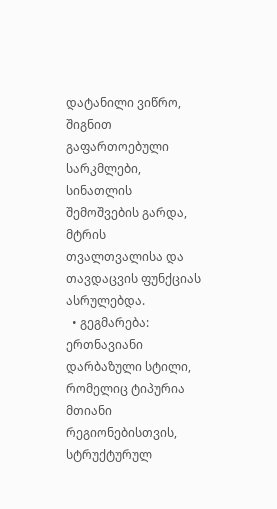დატანილი ვიწრო, შიგნით გაფართოებული სარკმლები, სინათლის შემოშვების გარდა, მტრის თვალთვალისა და თავდაცვის ფუნქციას ასრულებდა.
  • გეგმარება: ერთნავიანი დარბაზული სტილი, რომელიც ტიპურია მთიანი რეგიონებისთვის, სტრუქტურულ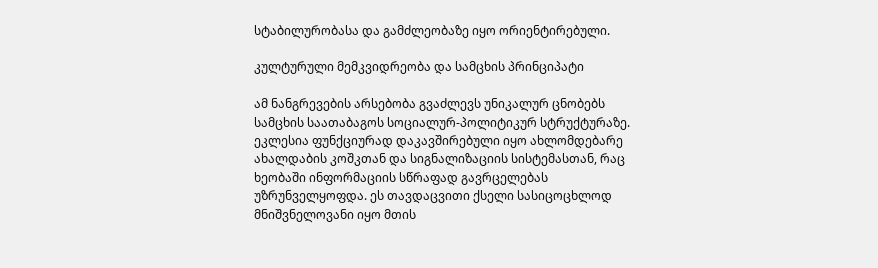სტაბილურობასა და გამძლეობაზე იყო ორიენტირებული.

კულტურული მემკვიდრეობა და სამცხის პრინციპატი

ამ ნანგრევების არსებობა გვაძლევს უნიკალურ ცნობებს სამცხის საათაბაგოს სოციალურ-პოლიტიკურ სტრუქტურაზე. ეკლესია ფუნქციურად დაკავშირებული იყო ახლომდებარე ახალდაბის კოშკთან და სიგნალიზაციის სისტემასთან, რაც ხეობაში ინფორმაციის სწრაფად გავრცელებას უზრუნველყოფდა. ეს თავდაცვითი ქსელი სასიცოცხლოდ მნიშვნელოვანი იყო მთის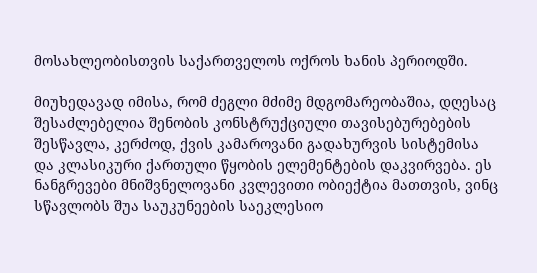მოსახლეობისთვის საქართველოს ოქროს ხანის პერიოდში.

მიუხედავად იმისა, რომ ძეგლი მძიმე მდგომარეობაშია, დღესაც შესაძლებელია შენობის კონსტრუქციული თავისებურებების შესწავლა, კერძოდ, ქვის კამაროვანი გადახურვის სისტემისა და კლასიკური ქართული წყობის ელემენტების დაკვირვება. ეს ნანგრევები მნიშვნელოვანი კვლევითი ობიექტია მათთვის, ვინც სწავლობს შუა საუკუნეების საეკლესიო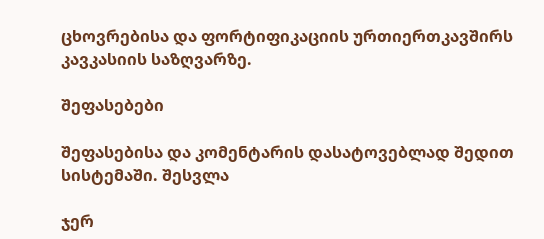ცხოვრებისა და ფორტიფიკაციის ურთიერთკავშირს კავკასიის საზღვარზე.

შეფასებები

შეფასებისა და კომენტარის დასატოვებლად შედით სისტემაში. შესვლა

ჯერ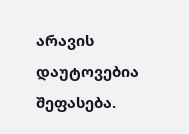არავის დაუტოვებია შეფასება.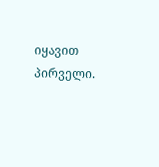იყავით პირველი.